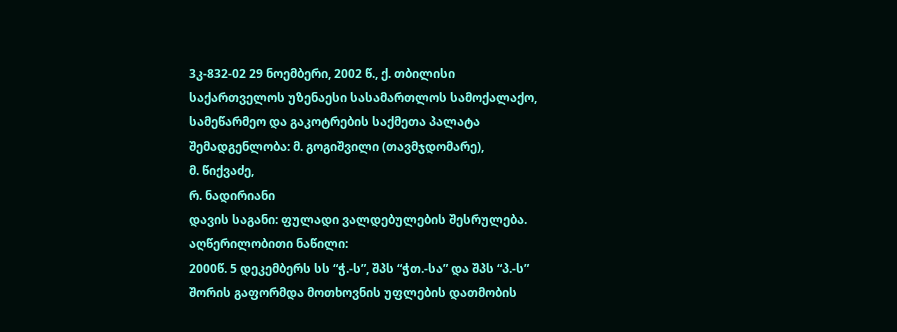3კ-832-02 29 ნოემბერი, 2002 წ., ქ. თბილისი
საქართველოს უზენაესი სასამართლოს სამოქალაქო, სამეწარმეო და გაკოტრების საქმეთა პალატა
შემადგენლობა: მ. გოგიშვილი (თავმჯდომარე),
მ. წიქვაძე,
რ. ნადირიანი
დავის საგანი: ფულადი ვალდებულების შესრულება.
აღწერილობითი ნაწილი:
2000წ. 5 დეკემბერს სს “ჭ.-ს”, შპს “ჭთ.-სა” და შპს “პ.-ს” შორის გაფორმდა მოთხოვნის უფლების დათმობის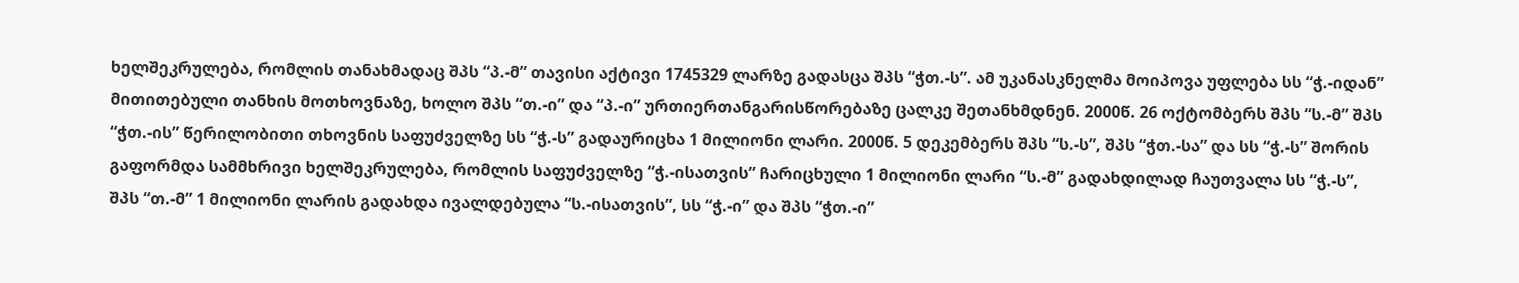ხელშეკრულება, რომლის თანახმადაც შპს “პ.-მ” თავისი აქტივი 1745329 ლარზე გადასცა შპს “ჭთ.-ს”. ამ უკანასკნელმა მოიპოვა უფლება სს “ჭ.-იდან” მითითებული თანხის მოთხოვნაზე, ხოლო შპს “თ.-ი” და “პ.-ი” ურთიერთანგარისწორებაზე ცალკე შეთანხმდნენ. 2000წ. 26 ოქტომბერს შპს “ს.-მ” შპს “ჭთ.-ის” წერილობითი თხოვნის საფუძველზე სს “ჭ.-ს” გადაურიცხა 1 მილიონი ლარი. 2000წ. 5 დეკემბერს შპს “ს.-ს”, შპს “ჭთ.-სა” და სს “ჭ.-ს” შორის გაფორმდა სამმხრივი ხელშეკრულება, რომლის საფუძველზე “ჭ.-ისათვის” ჩარიცხული 1 მილიონი ლარი “ს.-მ” გადახდილად ჩაუთვალა სს “ჭ.-ს”, შპს “თ.-მ” 1 მილიონი ლარის გადახდა ივალდებულა “ს.-ისათვის”, სს “ჭ.-ი” და შპს “ჭთ.-ი”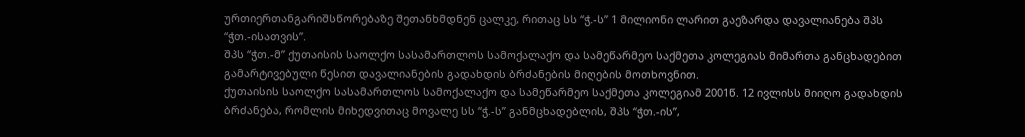ურთიერთანგარიშსწორებაზე შეთანხმდნენ ცალკე, რითაც სს “ჭ.-ს” 1 მილიონი ლარით გაეზარდა დავალიანება შპს “ჭთ.-ისათვის”.
შპს “ჭთ.-მ” ქუთაისის საოლქო სასამართლოს სამოქალაქო და სამეწარმეო საქმეთა კოლეგიას მიმართა განცხადებით გამარტივებული წესით დავალიანების გადახდის ბრძანების მიღების მოთხოვნით.
ქუთაისის საოლქო სასამართლოს სამოქალაქო და სამეწარმეო საქმეთა კოლეგიამ 2001წ. 12 ივლისს მიიღო გადახდის ბრძანება, რომლის მიხედვითაც მოვალე სს “ჭ.-ს” განმცხადებლის, შპს “ჭთ.-ის”,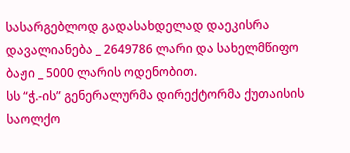სასარგებლოდ გადასახდელად დაეკისრა დავალიანება _ 2649786 ლარი და სახელმწიფო ბაჟი _ 5000 ლარის ოდენობით.
სს “ჭ.-ის” გენერალურმა დირექტორმა ქუთაისის საოლქო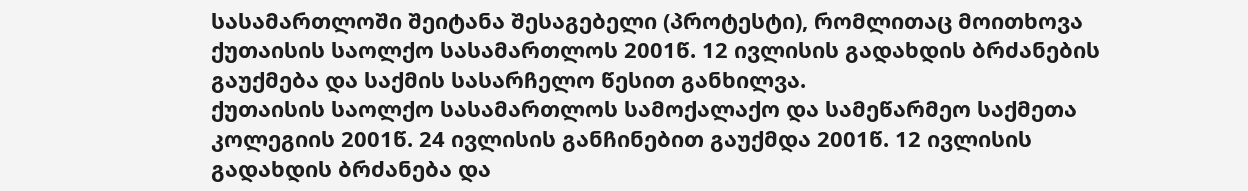სასამართლოში შეიტანა შესაგებელი (პროტესტი), რომლითაც მოითხოვა ქუთაისის საოლქო სასამართლოს 2001წ. 12 ივლისის გადახდის ბრძანების გაუქმება და საქმის სასარჩელო წესით განხილვა.
ქუთაისის საოლქო სასამართლოს სამოქალაქო და სამეწარმეო საქმეთა კოლეგიის 2001წ. 24 ივლისის განჩინებით გაუქმდა 2001წ. 12 ივლისის გადახდის ბრძანება და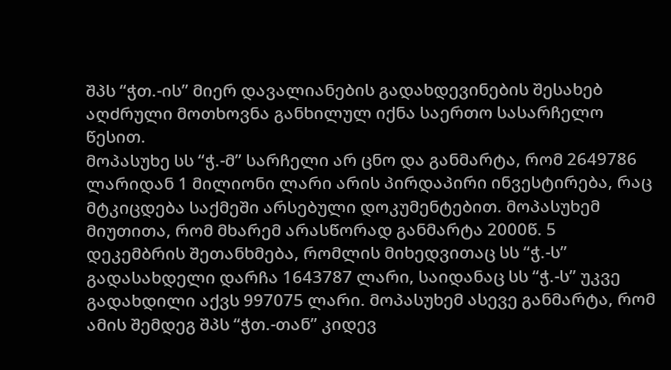შპს “ჭთ.-ის” მიერ დავალიანების გადახდევინების შესახებ აღძრული მოთხოვნა განხილულ იქნა საერთო სასარჩელო წესით.
მოპასუხე სს “ჭ.-მ” სარჩელი არ ცნო და განმარტა, რომ 2649786 ლარიდან 1 მილიონი ლარი არის პირდაპირი ინვესტირება, რაც მტკიცდება საქმეში არსებული დოკუმენტებით. მოპასუხემ მიუთითა, რომ მხარემ არასწორად განმარტა 2000წ. 5 დეკემბრის შეთანხმება, რომლის მიხედვითაც სს “ჭ.-ს” გადასახდელი დარჩა 1643787 ლარი, საიდანაც სს “ჭ.-ს” უკვე გადახდილი აქვს 997075 ლარი. მოპასუხემ ასევე განმარტა, რომ ამის შემდეგ შპს “ჭთ.-თან” კიდევ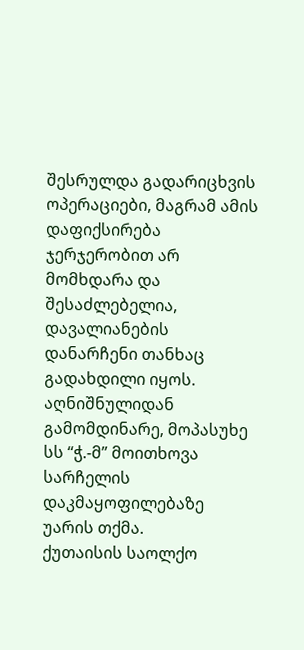შესრულდა გადარიცხვის ოპერაციები, მაგრამ ამის დაფიქსირება ჯერჯერობით არ მომხდარა და შესაძლებელია, დავალიანების დანარჩენი თანხაც გადახდილი იყოს. აღნიშნულიდან გამომდინარე, მოპასუხე სს “ჭ.-მ” მოითხოვა სარჩელის დაკმაყოფილებაზე უარის თქმა.
ქუთაისის საოლქო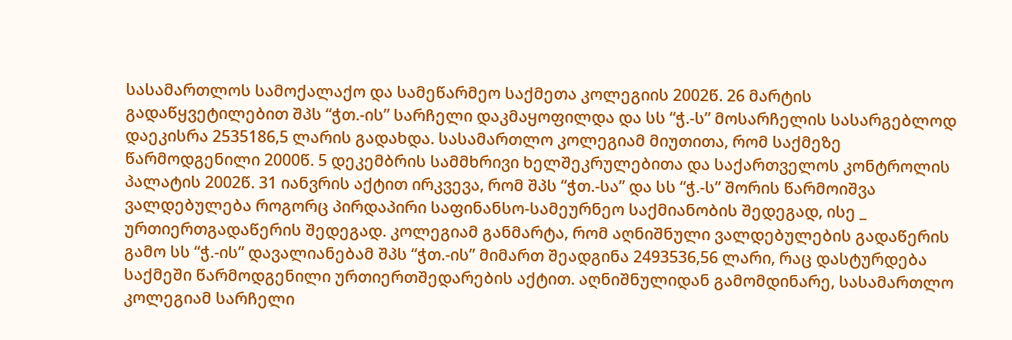სასამართლოს სამოქალაქო და სამეწარმეო საქმეთა კოლეგიის 2002წ. 26 მარტის გადაწყვეტილებით შპს “ჭთ.-ის” სარჩელი დაკმაყოფილდა და სს “ჭ.-ს” მოსარჩელის სასარგებლოდ დაეკისრა 2535186,5 ლარის გადახდა. სასამართლო კოლეგიამ მიუთითა, რომ საქმეზე წარმოდგენილი 2000წ. 5 დეკემბრის სამმხრივი ხელშეკრულებითა და საქართველოს კონტროლის პალატის 2002წ. 31 იანვრის აქტით ირკვევა, რომ შპს “ჭთ.-სა” და სს “ჭ.-ს” შორის წარმოიშვა ვალდებულება როგორც პირდაპირი საფინანსო-სამეურნეო საქმიანობის შედეგად, ისე _ ურთიერთგადაწერის შედეგად. კოლეგიამ განმარტა, რომ აღნიშნული ვალდებულების გადაწერის გამო სს “ჭ.-ის” დავალიანებამ შპს “ჭთ.-ის” მიმართ შეადგინა 2493536,56 ლარი, რაც დასტურდება საქმეში წარმოდგენილი ურთიერთშედარების აქტით. აღნიშნულიდან გამომდინარე, სასამართლო კოლეგიამ სარჩელი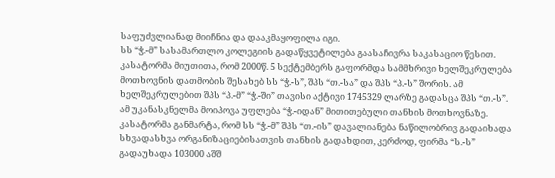საფუძვლიანად მიიჩნია და დააკმაყოფილა იგი.
სს “ჭ.-მ” სასამართლო კოლეგიის გადაწყვეტილება გაასაჩივრა საკასაციო წესით. კასატორმა მიუთითა, რომ 2000წ. 5 სექტემბერს გაფორმდა სამმხრივი ხელშეკრულება მოთხოვნის დათმობის შესახებ სს “ჭ.-ს”, შპს “თ.-სა” და შპს “პ.-ს” შორის. ამ ხელშეკრულებით შპს “პ.-მ” “ჭ.-ში” თავისი აქტივი 1745329 ლარზე გადასცა შპს “თ.-ს”. ამ უკანასკნელმა მოიპოვა უფლება “ჭ.-იდან” მითითებული თანხის მოთხოვნაზე. კასატორმა განმარტა, რომ სს “ჭ.-მ” შპს “თ.-ის” დავალიანება ნაწილობრივ გადაიხადა სხვადასხვა ორგანიზაციებისათვის თანხის გადახდით, კერძოდ, ფირმა “ს.-ს” გადაუხადა 103000 აშშ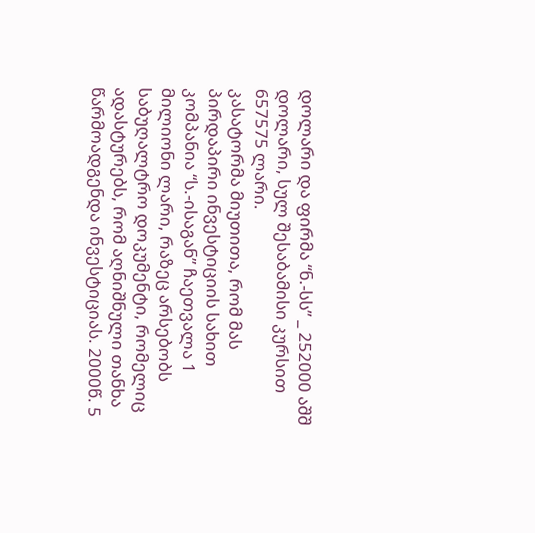დოლარი და ფირმა “ნ.-სს” _ 252000 აშშ დოლარი, სულ შესაბამისი კურსით 657575 ლარი.
კასატორმა მიუთითა, რომ მას პირდაპირი ინვესტიციის სახით კომპანია “ს.-ისაგან” ჩაეთვალა 1 მილიონი ლარი, რაზეც არსებობს საბუღალტრო დოკუმენტი, რომელიც ადასტურებს, რომ აღნიშნული თანხა წარმოადგენდა ინვესტიციას. 2000წ. 5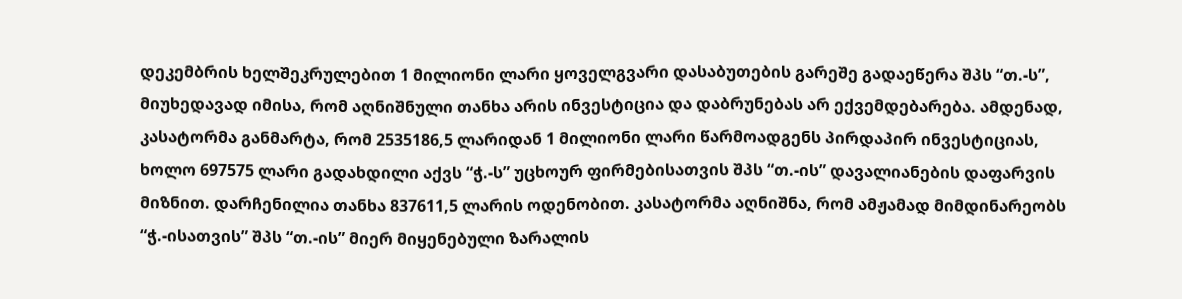დეკემბრის ხელშეკრულებით 1 მილიონი ლარი ყოველგვარი დასაბუთების გარეშე გადაეწერა შპს “თ.-ს”, მიუხედავად იმისა, რომ აღნიშნული თანხა არის ინვესტიცია და დაბრუნებას არ ექვემდებარება. ამდენად, კასატორმა განმარტა, რომ 2535186,5 ლარიდან 1 მილიონი ლარი წარმოადგენს პირდაპირ ინვესტიციას, ხოლო 697575 ლარი გადახდილი აქვს “ჭ.-ს” უცხოურ ფირმებისათვის შპს “თ.-ის” დავალიანების დაფარვის მიზნით. დარჩენილია თანხა 837611,5 ლარის ოდენობით. კასატორმა აღნიშნა, რომ ამჟამად მიმდინარეობს “ჭ.-ისათვის” შპს “თ.-ის” მიერ მიყენებული ზარალის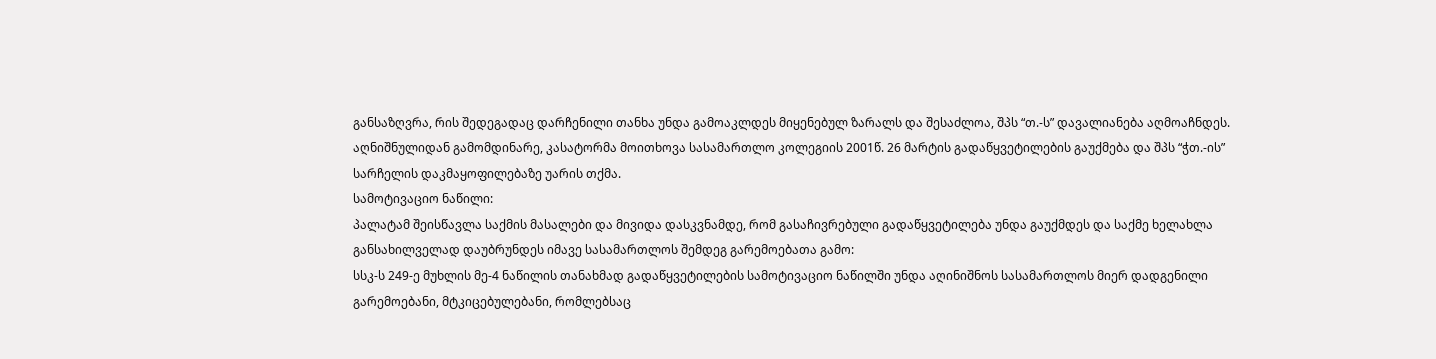განსაზღვრა, რის შედეგადაც დარჩენილი თანხა უნდა გამოაკლდეს მიყენებულ ზარალს და შესაძლოა, შპს “თ.-ს” დავალიანება აღმოაჩნდეს.
აღნიშნულიდან გამომდინარე, კასატორმა მოითხოვა სასამართლო კოლეგიის 2001წ. 26 მარტის გადაწყვეტილების გაუქმება და შპს “ჭთ.-ის” სარჩელის დაკმაყოფილებაზე უარის თქმა.
სამოტივაციო ნაწილი:
პალატამ შეისწავლა საქმის მასალები და მივიდა დასკვნამდე, რომ გასაჩივრებული გადაწყვეტილება უნდა გაუქმდეს და საქმე ხელახლა განსახილველად დაუბრუნდეს იმავე სასამართლოს შემდეგ გარემოებათა გამო:
სსკ-ს 249-ე მუხლის მე-4 ნაწილის თანახმად გადაწყვეტილების სამოტივაციო ნაწილში უნდა აღინიშნოს სასამართლოს მიერ დადგენილი გარემოებანი, მტკიცებულებანი, რომლებსაც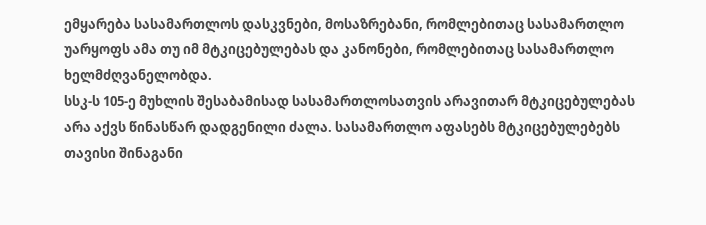ემყარება სასამართლოს დასკვნები, მოსაზრებანი, რომლებითაც სასამართლო უარყოფს ამა თუ იმ მტკიცებულებას და კანონები, რომლებითაც სასამართლო ხელმძღვანელობდა.
სსკ-ს 105-ე მუხლის შესაბამისად სასამართლოსათვის არავითარ მტკიცებულებას არა აქვს წინასწარ დადგენილი ძალა. სასამართლო აფასებს მტკიცებულებებს თავისი შინაგანი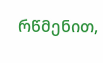რწმენით,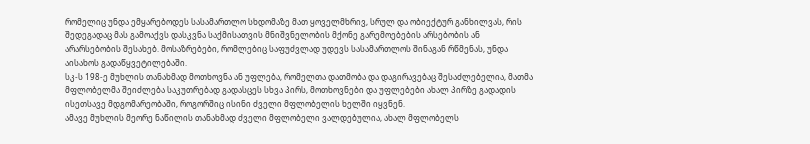რომელიც უნდა ემყარებოდეს სასამართლო სხდომაზე მათ ყოველმხრივ, სრულ და ობიექტურ განხილვას, რის შედეგადაც მას გამოაქვს დასკვნა საქმისათვის მნიშვნელობის მქონე გარემოებების არსებობის ან არარსებობის შესახებ. მოსაზრებები, რომლებიც საფუძვლად უდევს სასამართლოს შინაგან რწმენას, უნდა აისახოს გადაწყვეტილებაში.
სკ-ს 198-ე მუხლის თანახმად მოთხოვნა ან უფლება, რომელთა დათმობა და დაგირავებაც შესაძლებელია, მათმა მფლობელმა შეიძლება საკუთრებად გადასცეს სხვა პირს, მოთხოვნები და უფლებები ახალ პირზე გადადის ისეთსავე მდგომარეობაში, როგორშიც ისინი ძველი მფლობელის ხელში იყვნენ.
ამავე მუხლის მეორე ნაწილის თანახმად ძველი მფლობელი ვალდებულია, ახალ მფლობელს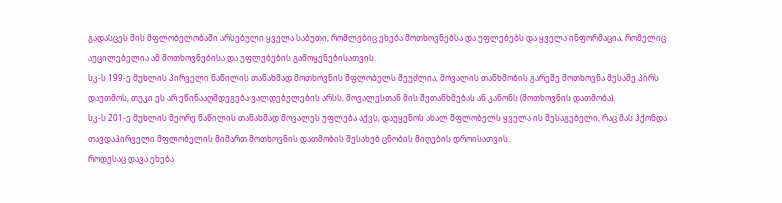გადასცეს მის მფლობელობაში არსებული ყველა საბუთი, რომლებიც ეხება მოთხოვნებსა და უფლებებს და ყველა ინფორმაცია, რომელიც აუცილებელია ამ მოთხოვნებისა და უფლებების გამოყენებისათვის.
სკ-ს 199-ე მუხლის პირველი ნაწილის თანახმად მოთხოვნის მფლობელს შეუძლია, მოვალის თანხმობის გარეშე მოთხოვნა მესამე პირს დაუთმოს, თუკი ეს არ ეწინააღმდეგება ვალდებულების არსს, მოვალესთან მის შეთანხმებას ან კანონს (მოთხოვნის დათმობა).
სკ-ს 201-ე მუხლის მეორე ნაწილის თანახმად მოვალეს უფლება აქვს, დაუყენოს ახალ მფლობელს ყველა ის შესაგებელი, რაც მას ჰქონდა თავდაპირველი მფლობელის მიმართ მოთხოვნის დათმობის შესახებ ცნობის მიღების დროისათვის.
როდესაც დავა ეხება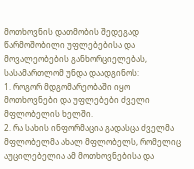მოთხოვნის დათმობის შედეგად წარმოშობილი უფლებებისა და მოვალეობების განხორციელებას, სასამართლომ უნდა დაადგინოს:
1. როგორ მდგომარეობაში იყო მოთხოვნები და უფლებები ძველი მფლობელის ხელში.
2. რა სახის ინფორმაცია გადასცა ძველმა მფლობელმა ახალ მფლობელს, რომელიც აუცილებელია ამ მოთხოვნებისა და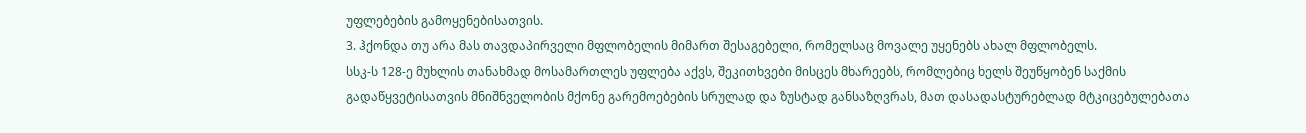უფლებების გამოყენებისათვის.
3. ჰქონდა თუ არა მას თავდაპირველი მფლობელის მიმართ შესაგებელი, რომელსაც მოვალე უყენებს ახალ მფლობელს.
სსკ-ს 128-ე მუხლის თანახმად მოსამართლეს უფლება აქვს, შეკითხვები მისცეს მხარეებს, რომლებიც ხელს შეუწყობენ საქმის გადაწყვეტისათვის მნიშნველობის მქონე გარემოებების სრულად და ზუსტად განსაზღვრას, მათ დასადასტურებლად მტკიცებულებათა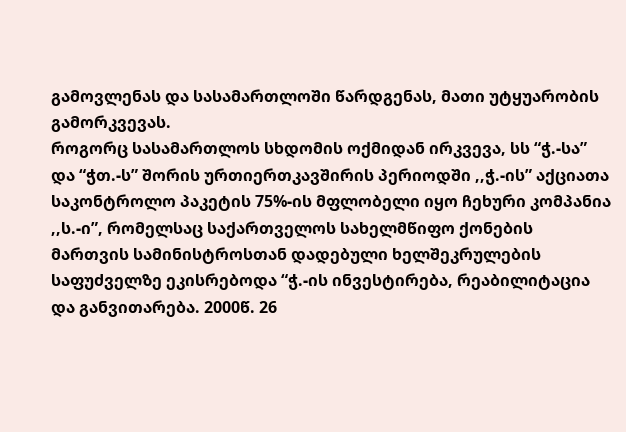გამოვლენას და სასამართლოში წარდგენას, მათი უტყუარობის გამორკვევას.
როგორც სასამართლოს სხდომის ოქმიდან ირკვევა, სს “ჭ.-სა” და “ჭთ.-ს” შორის ურთიერთკავშირის პერიოდში ,,ჭ.-ის” აქციათა საკონტროლო პაკეტის 75%-ის მფლობელი იყო ჩეხური კომპანია ,,ს.-ი”, რომელსაც საქართველოს სახელმწიფო ქონების მართვის სამინისტროსთან დადებული ხელშეკრულების საფუძველზე ეკისრებოდა “ჭ.-ის ინვესტირება, რეაბილიტაცია და განვითარება. 2000წ. 26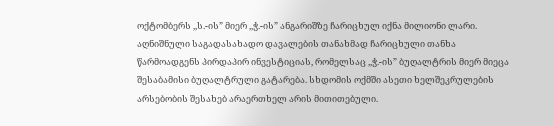ოქტომბერს ,,ს.-ის” მიერ ,,ჭ.-ის” ანგარიშზე ჩარიცხულ იქნა მილიონი ლარი. აღნიშნული საგადასახადო დავალების თანახმად ჩარიცხული თანხა წარმოადგენს პირდაპირ ინვესტიციას, რომელსაც ,,ჭ.-ის” ბუღალტრის მიერ მიეცა შესაბამისი ბუღალტრული გატარება. სხდომის ოქმში ასეთი ხელშეკრულების არსებობის შესახებ არაერთხელ არის მითითებული.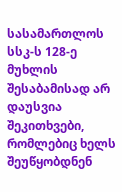სასამართლოს სსკ-ს 128-ე მუხლის შესაბამისად არ დაუსვია შეკითხვები, რომლებიც ხელს შეუწყობდნენ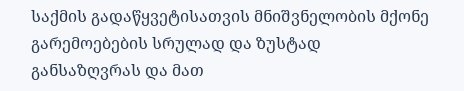საქმის გადაწყვეტისათვის მნიშვნელობის მქონე გარემოებების სრულად და ზუსტად განსაზღვრას და მათ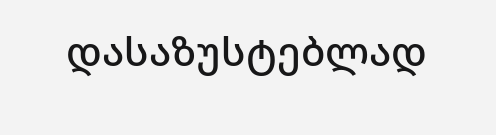დასაზუსტებლად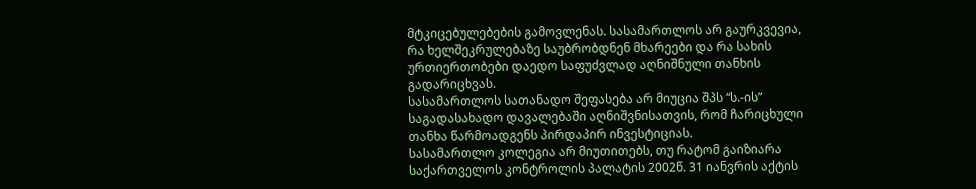მტკიცებულებების გამოვლენას. სასამართლოს არ გაურკვევია, რა ხელშეკრულებაზე საუბრობდნენ მხარეები და რა სახის ურთიერთობები დაედო საფუძვლად აღნიშნული თანხის გადარიცხვას.
სასამართლოს სათანადო შეფასება არ მიუცია შპს “ს.-ის” საგადასახადო დავალებაში აღნიშვნისათვის, რომ ჩარიცხული თანხა წარმოადგენს პირდაპირ ინვესტიციას.
სასამართლო კოლეგია არ მიუთითებს, თუ რატომ გაიზიარა საქართველოს კონტროლის პალატის 2002წ. 31 იანვრის აქტის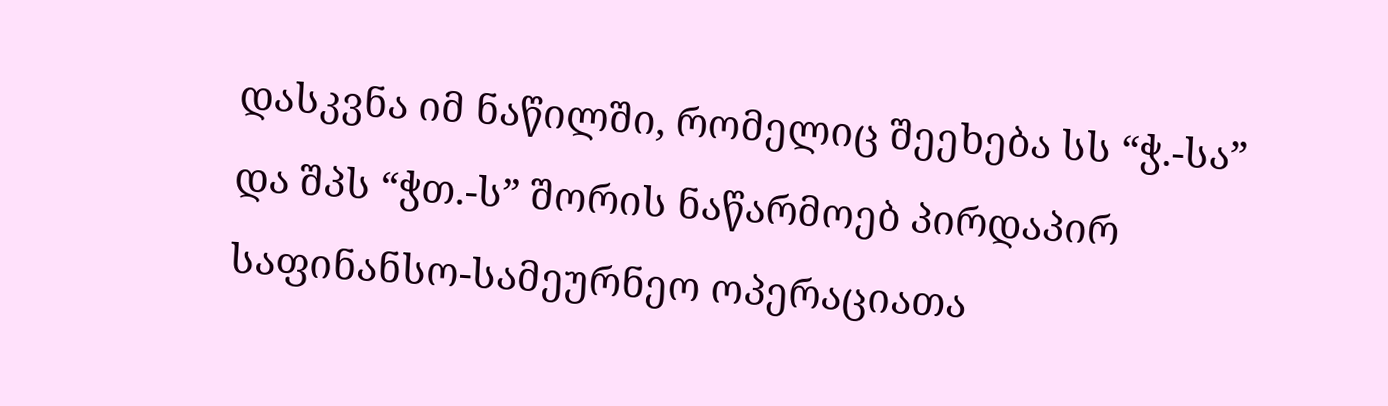დასკვნა იმ ნაწილში, რომელიც შეეხება სს “ჭ.-სა” და შპს “ჭთ.-ს” შორის ნაწარმოებ პირდაპირ საფინანსო-სამეურნეო ოპერაციათა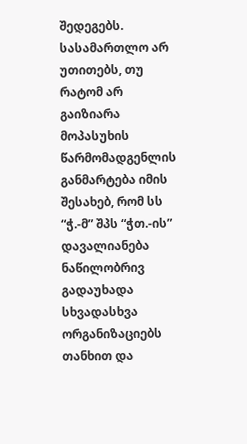შედეგებს. სასამართლო არ უთითებს, თუ რატომ არ გაიზიარა მოპასუხის წარმომადგენლის განმარტება იმის შესახებ, რომ სს “ჭ.-მ” შპს “ჭთ.-ის” დავალიანება ნაწილობრივ გადაუხადა სხვადასხვა ორგანიზაციებს თანხით და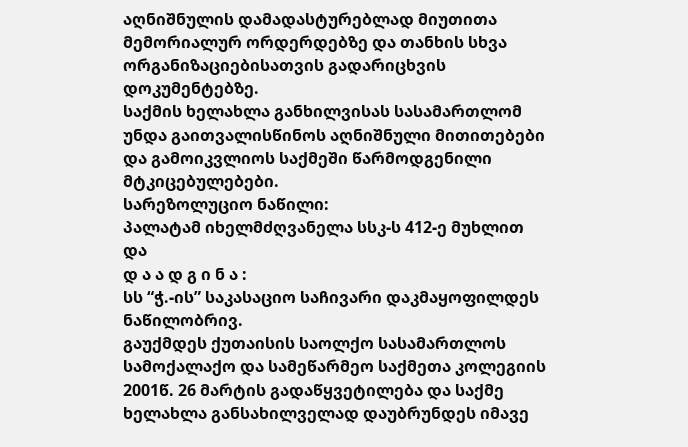აღნიშნულის დამადასტურებლად მიუთითა მემორიალურ ორდერდებზე და თანხის სხვა ორგანიზაციებისათვის გადარიცხვის დოკუმენტებზე.
საქმის ხელახლა განხილვისას სასამართლომ უნდა გაითვალისწინოს აღნიშნული მითითებები და გამოიკვლიოს საქმეში წარმოდგენილი მტკიცებულებები.
სარეზოლუციო ნაწილი:
პალატამ იხელმძღვანელა სსკ-ს 412-ე მუხლით და
დ ა ა დ გ ი ნ ა :
სს “ჭ.-ის” საკასაციო საჩივარი დაკმაყოფილდეს ნაწილობრივ.
გაუქმდეს ქუთაისის საოლქო სასამართლოს სამოქალაქო და სამეწარმეო საქმეთა კოლეგიის 2001წ. 26 მარტის გადაწყვეტილება და საქმე ხელახლა განსახილველად დაუბრუნდეს იმავე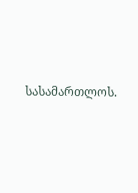სასამართლოს.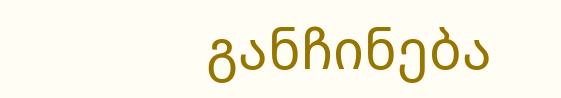განჩინება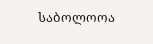საბოლოოა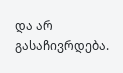და არ გასაჩივრდება.